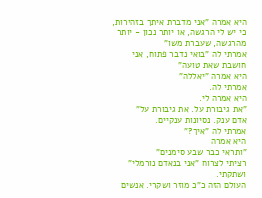היא אמרה "אני מדברת איתך בזהירות, כי יש לי הרגשה, או יותר נכון - יותר מהרגשה, שעברת משו"
אמרתי לה "בואי נדבר פתוח, אני חושבת שאת טועה"
היא אמרה "יאללה"
אמרתי לה.
היא אמרה לי.
"את גיבורת על. את גיבורת על"
אדם ענק. נסיונות ענקיים.
אמרתי לה "איך?"
היא אמרה
"ותראי כבר שבע סימנים"
רציתי לצרוח "אני בנאדם נורמלי"
ושתקתי.
העולם הזה כ"כ מוזר ושקרי. אנשים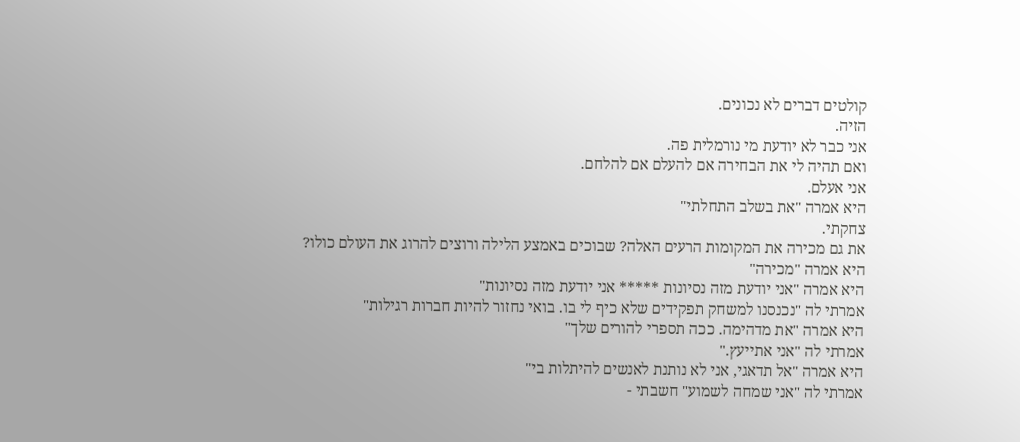קולטים דברים לא נכונים.
הזיה.
אני כבר לא יודעת מי נורמלית פה.
ואם תהיה לי את הבחירה אם להעלם אם להלחם.
אני אעלם.
היא אמרה "את בשלב התחלתי"
צחקתי.
את גם מכירה את המקומות הרעים האלה? שבוכים באמצע הלילה ורוצים להרוג את העולם כולו?
היא אמרה "מכירה"
היא אמרה "אני יודעת מזה נסיונות ***** אני יודעת מזה נסיונות"
אמרתי לה "נכנסנו למשחק תפקידים שלא כיף לי בו. בואי נחזור להיות חברות רגילות"
היא אמרה "את מדהימה. ככה תספרי להורים שלך"
אמרתי לה "אני אתייעץ."
היא אמרה "אל תדאגי, אני לא נותנת לאנשים להיתלות בי"
אמרתי לה "אני שמחה לשמוע" חשבתי -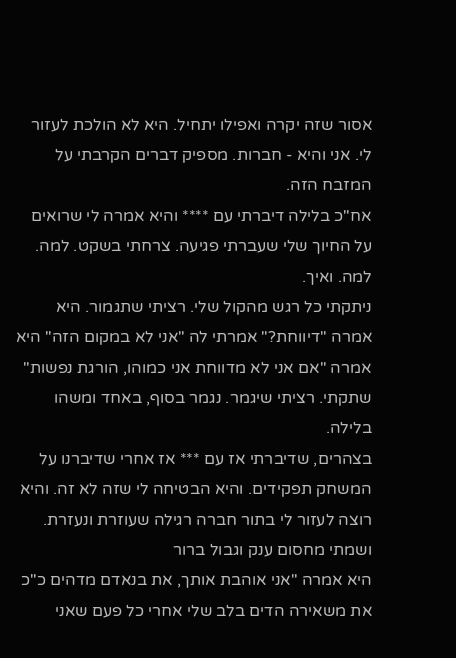אסור שזה יקרה ואפילו יתחיל. היא לא הולכת לעזור לי. אני והיא - חברות. מספיק דברים הקרבתי על המזבח הזה.
אח"כ בלילה דיברתי עם **** והיא אמרה לי שרואים על החיוך שלי שעברתי פגיעה. צרחתי בשקט. למה. למה. ואיך.
ניתקתי כל רגש מהקול שלי. רציתי שתגמור. היא אמרה "דיווחת?" אמרתי לה "אני לא במקום הזה" היא אמרה "אם אני לא מדווחת אני כמוהו, הורגת נפשות" שתקתי. רציתי שיגמר. נגמר בסוף, באחד ומשהו בלילה.
בצהרים, שדיברתי אז עם *** אז אחרי שדיברנו על המשחק תפקידים. והיא הבטיחה לי שזה לא זה. והיא רוצה לעזור לי בתור חברה רגילה שעוזרת ונעזרת. ושמתי מחסום ענק וגבול ברור
היא אמרה "אני אוהבת אותך, את בנאדם מדהים כ"כ
את משאירה הדים בלב שלי אחרי כל פעם שאני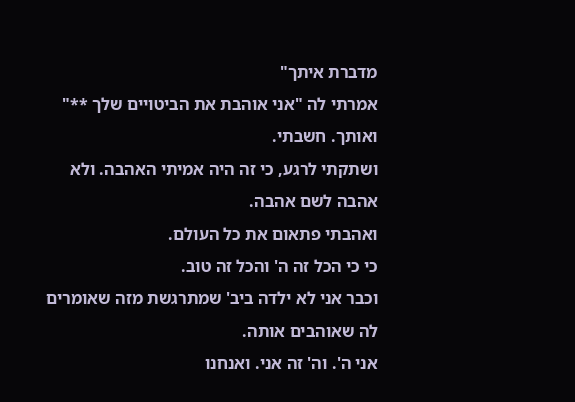מדברת איתך"
אמרתי לה "אני אוהבת את הביטויים שלך **" ואותך. חשבתי.
ושתקתי לרגע, כי זה היה אמיתי האהבה. ולא אהבה לשם אהבה.
ואהבתי פתאום את כל העולם.
כי כי הכל זה ה' והכל זה טוב.
וכבר אני לא ילדה ביב' שמתרגשת מזה שאומרים לה שאוהבים אותה.
אני ה'. וה' זה אני. ואנחנו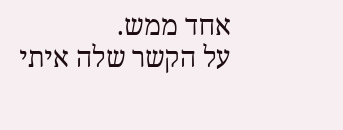אחד ממש.
על הקשר שלה איתי